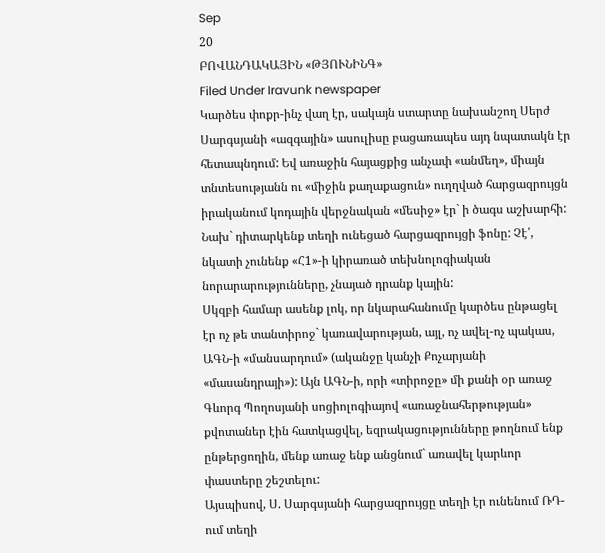Sep
20
ԲՈՎԱՆԴԱԿԱՅԻՆ «ԹՅՈՒՆԻՆԳ»
Filed Under Iravunk newspaper
Կարծես փոքր-ինչ վաղ էր, սակայն ստարտը նախանշող Սերժ Սարգսյանի «ազգային» ասուլիսը բացառապես այդ նպատակն էր հետապնդում: Եվ առաջին հայացքից անչափ «անմեղ», միայն տնտեսությանն ու «միջին քաղաքացուն» ուղղված հարցազրույցն իրականում կոդային վերջնական «մեսիջ» էր` ի ծագս աշխարհի:
Նախ` դիտարկենք տեղի ունեցած հարցազրույցի ֆոնը: Չէ՛, նկատի չունենք «Հ1»-ի կիրառած տեխնոլոգիական նորարարությունները, չնայած դրանք կային:
Սկզբի համար ասենք լոկ, որ նկարահանումը կարծես ընթացել էր ոչ թե տանտիրոջ` կառավարության, այլ, ոչ ավել-ոչ պակաս, ԱԳՆ-ի «մանսարդում» (ականջը կանչի Քոչարյանի «մասանդրայի»): Այն ԱԳՆ-ի, որի «տիրոջը» մի քանի օր առաջ Գևորգ Պողոսյանի սոցիոլոգիայով «առաջնահերթության» քվոտաներ էին հատկացվել, եզրակացությունները թողնում ենք ընթերցողին, մենք առաջ ենք անցնում` առավել կարևոր փաստերը շեշտելու:
Այսպիսով, Ս. Սարգսյանի հարցազրույցը տեղի էր ունենում ՌԴ-ում տեղի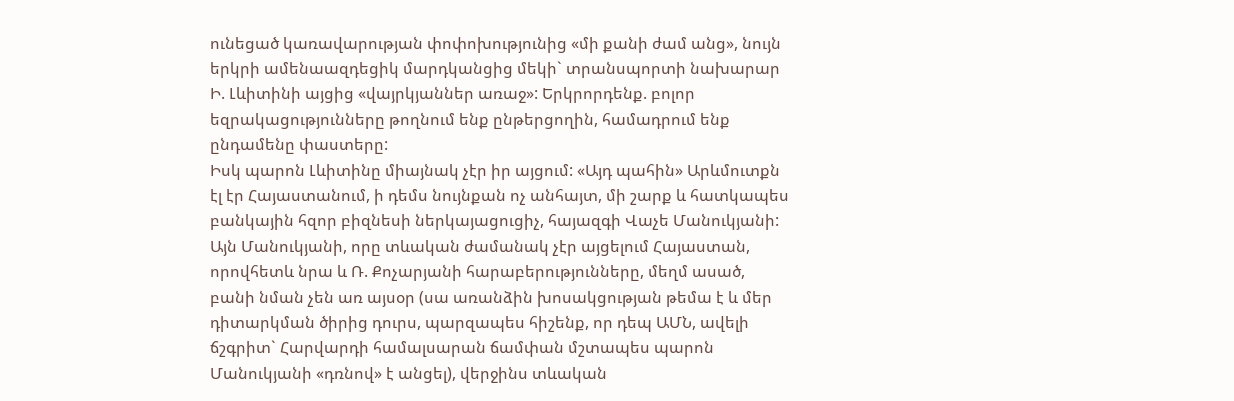ունեցած կառավարության փոփոխությունից «մի քանի ժամ անց», նույն երկրի ամենաազդեցիկ մարդկանցից մեկի` տրանսպորտի նախարար Ի. Լևիտինի այցից «վայրկյաններ առաջ»: Երկրորդենք. բոլոր եզրակացությունները թողնում ենք ընթերցողին, համադրում ենք ընդամենը փաստերը:
Իսկ պարոն Լևիտինը միայնակ չէր իր այցում: «Այդ պահին» Արևմուտքն էլ էր Հայաստանում, ի դեմս նույնքան ոչ անհայտ, մի շարք և հատկապես բանկային հզոր բիզնեսի ներկայացուցիչ, հայազգի Վաչե Մանուկյանի: Այն Մանուկյանի, որը տևական ժամանակ չէր այցելում Հայաստան, որովհետև նրա և Ռ. Քոչարյանի հարաբերությունները, մեղմ ասած, բանի նման չեն առ այսօր (սա առանձին խոսակցության թեմա է և մեր դիտարկման ծիրից դուրս, պարզապես հիշենք, որ դեպ ԱՄՆ, ավելի ճշգրիտ` Հարվարդի համալսարան ճամփան մշտապես պարոն Մանուկյանի «դռնով» է անցել), վերջինս տևական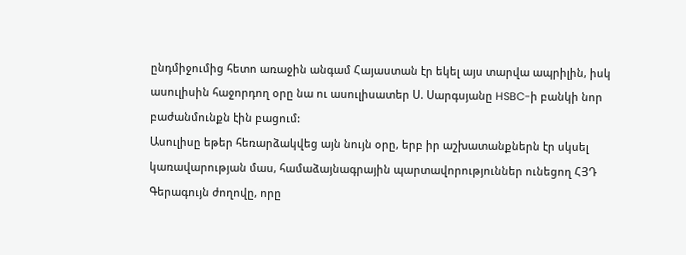ընդմիջումից հետո առաջին անգամ Հայաստան էր եկել այս տարվա ապրիլին, իսկ ասուլիսին հաջորդող օրը նա ու ասուլիսատեր Ս. Սարգսյանը HSBC-ի բանկի նոր բաժանմունքն էին բացում:
Ասուլիսը եթեր հեռարձակվեց այն նույն օրը, երբ իր աշխատանքներն էր սկսել կառավարության մաս, համաձայնագրային պարտավորություններ ունեցող ՀՅԴ Գերագույն ժողովը, որը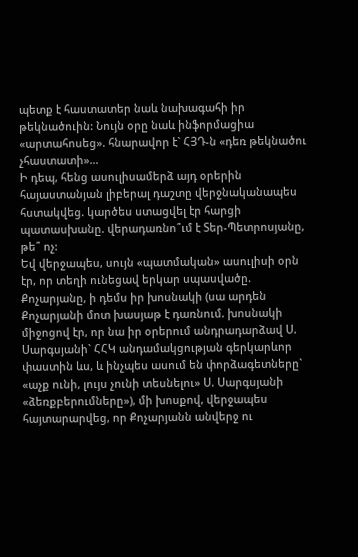պետք է հաստատեր նաև նախագահի իր թեկնածուին: Նույն օրը նաև ինֆորմացիա «արտահոսեց». հնարավոր է` ՀՅԴ-ն «դեռ թեկնածու չհաստատի»…
Ի դեպ, հենց ասուլիսամերձ այդ օրերին հայաստանյան լիբերալ դաշտը վերջնականապես հստակվեց. կարծես ստացվել էր հարցի պատասխանը. վերադառնո՞ւմ է Տեր-Պետրոսյանը, թե՞ ոչ:
Եվ վերջապես, սույն «պատմական» ասուլիսի օրն էր, որ տեղի ունեցավ երկար սպասվածը. Քոչարյանը, ի դեմս իր խոսնակի (սա արդեն Քոչարյանի մոտ խասյաթ է դառնում. խոսնակի միջոցով էր, որ նա իր օրերում անդրադարձավ Ս. Սարգսյանի` ՀՀԿ անդամակցության գերկարևոր փաստին ևս, և ինչպես ասում են փորձագետները` «աչք ունի, լույս չունի տեսնելու» Ս. Սարգսյանի «ձեռքբերումները»), մի խոսքով, վերջապես հայտարարվեց, որ Քոչարյանն անվերջ ու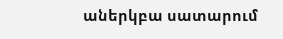աներկբա սատարում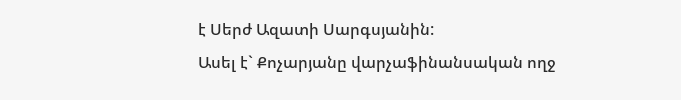է Սերժ Ազատի Սարգսյանին:
Ասել է` Քոչարյանը վարչաֆինանսական ողջ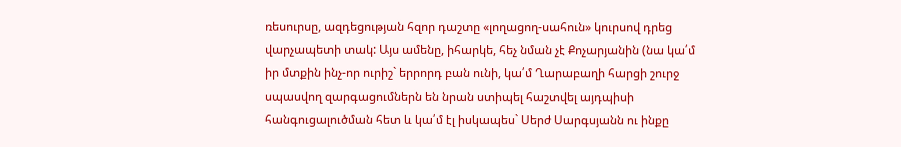ռեսուրսը, ազդեցության հզոր դաշտը «լողացող-սահուն» կուրսով դրեց վարչապետի տակ: Այս ամենը, իհարկե, հեչ նման չէ Քոչարյանին (նա կա՛մ իր մտքին ինչ-որ ուրիշ` երրորդ բան ունի, կա՛մ Ղարաբաղի հարցի շուրջ սպասվող զարգացումներն են նրան ստիպել հաշտվել այդպիսի հանգուցալուծման հետ և կա՛մ էլ իսկապես` Սերժ Սարգսյանն ու ինքը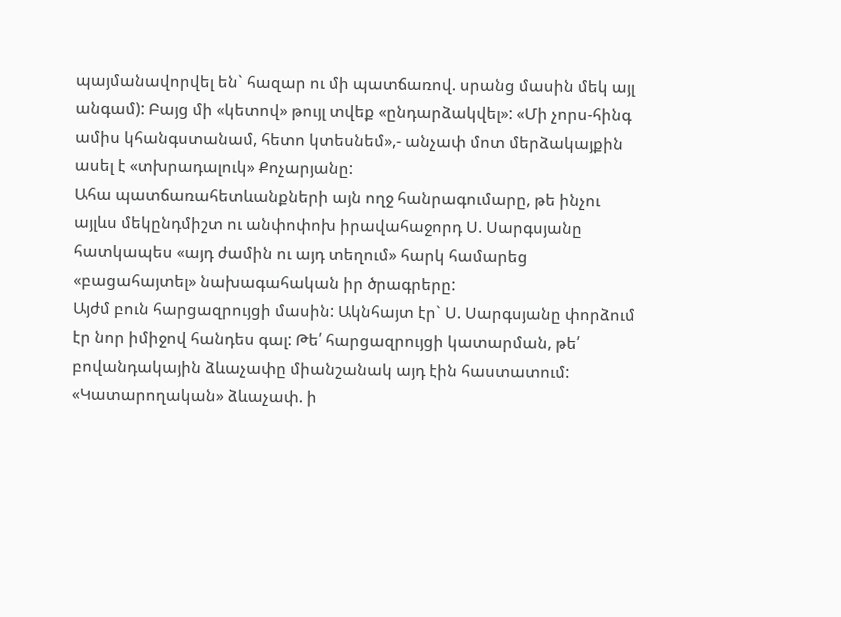պայմանավորվել են` հազար ու մի պատճառով. սրանց մասին մեկ այլ անգամ): Բայց մի «կետով» թույլ տվեք «ընդարձակվել»: «Մի չորս-հինգ ամիս կհանգստանամ, հետո կտեսնեմ»,- անչափ մոտ մերձակայքին ասել է «տխրադալուկ» Քոչարյանը:
Ահա պատճառահետևանքների այն ողջ հանրագումարը, թե ինչու այլևս մեկընդմիշտ ու անփոփոխ իրավահաջորդ Ս. Սարգսյանը հատկապես «այդ ժամին ու այդ տեղում» հարկ համարեց «բացահայտել» նախագահական իր ծրագրերը:
Այժմ բուն հարցազրույցի մասին: Ակնհայտ էր` Ս. Սարգսյանը փորձում էր նոր իմիջով հանդես գալ: Թե՛ հարցազրույցի կատարման, թե՛ բովանդակային ձևաչափը միանշանակ այդ էին հաստատում:
«Կատարողական» ձևաչափ. ի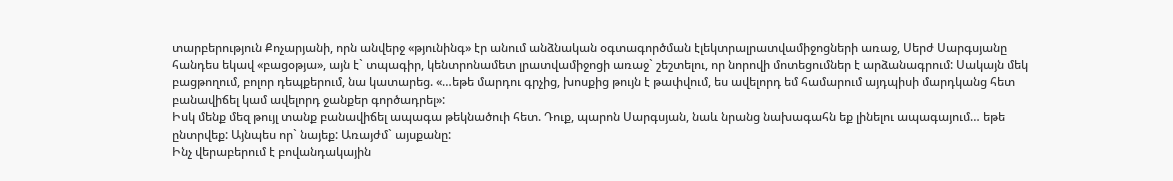տարբերություն Քոչարյանի, որն անվերջ «թյունինգ» էր անում անձնական օգտագործման էլեկտրալրատվամիջոցների առաջ, Սերժ Սարգսյանը հանդես եկավ «բացօթյա», այն է` տպագիր, կենտրոնամետ լրատվամիջոցի առաջ` շեշտելու, որ նորովի մոտեցումներ է արձանագրում: Սակայն մեկ բացթողում, բոլոր դեպքերում, նա կատարեց. «…եթե մարդու գրչից, խոսքից թույն է թափվում, ես ավելորդ եմ համարում այդպիսի մարդկանց հետ բանավիճել կամ ավելորդ ջանքեր գործադրել»:
Իսկ մենք մեզ թույլ տանք բանավիճել ապագա թեկնածուի հետ. Դուք, պարոն Սարգսյան, նաև նրանց նախագահն եք լինելու ապագայում… եթե ընտրվեք: Այնպես որ` նայեք: Առայժմ` այսքանը:
Ինչ վերաբերում է բովանդակային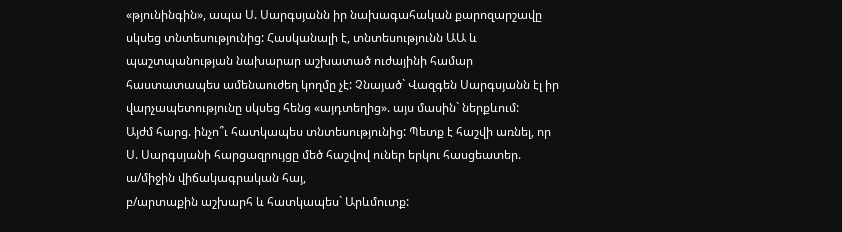«թյունինգին», ապա Ս. Սարգսյանն իր նախագահական քարոզարշավը սկսեց տնտեսությունից: Հասկանալի է, տնտեսությունն ԱԱ և պաշտպանության նախարար աշխատած ուժայինի համար հաստատապես ամենաուժեղ կողմը չէ: Չնայած` Վազգեն Սարգսյանն էլ իր վարչապետությունը սկսեց հենց «այդտեղից». այս մասին` ներքևում:
Այժմ հարց. ինչո՞ւ հատկապես տնտեսությունից: Պետք է հաշվի առնել, որ Ս. Սարգսյանի հարցազրույցը մեծ հաշվով ուներ երկու հասցեատեր.
ա/միջին վիճակագրական հայ,
բ/արտաքին աշխարհ և հատկապես` Արևմուտք: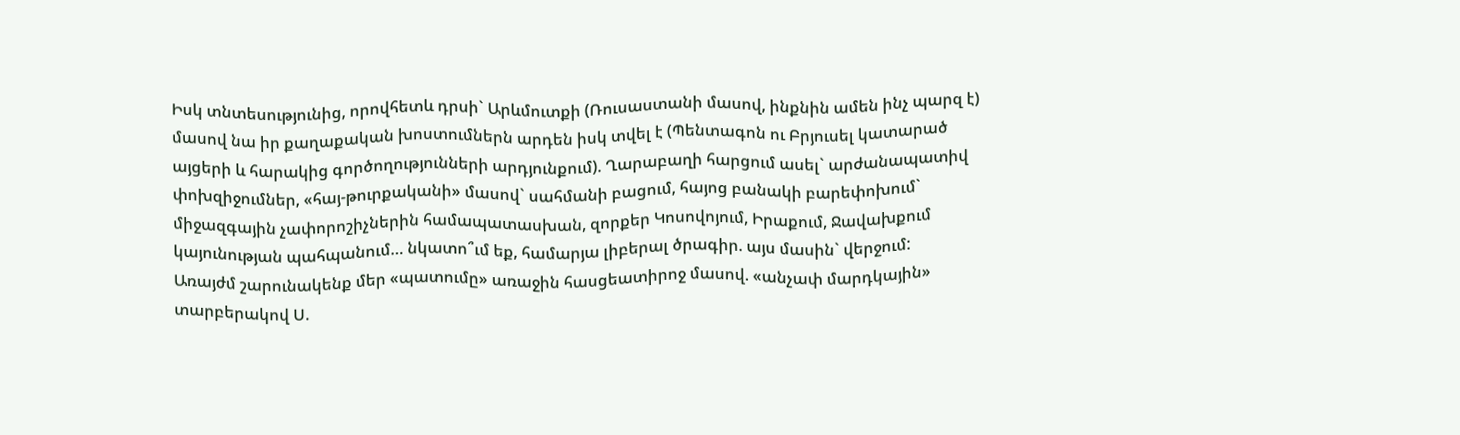Իսկ տնտեսությունից, որովհետև դրսի` Արևմուտքի (Ռուսաստանի մասով, ինքնին ամեն ինչ պարզ է) մասով նա իր քաղաքական խոստումներն արդեն իսկ տվել է (Պենտագոն ու Բրյուսել կատարած այցերի և հարակից գործողությունների արդյունքում). Ղարաբաղի հարցում ասել` արժանապատիվ փոխզիջումներ, «հայ-թուրքականի» մասով` սահմանի բացում, հայոց բանակի բարեփոխում` միջազգային չափորոշիչներին համապատասխան, զորքեր Կոսովոյում, Իրաքում, Ջավախքում կայունության պահպանում… նկատո՞ւմ եք, համարյա լիբերալ ծրագիր. այս մասին` վերջում:
Առայժմ շարունակենք մեր «պատումը» առաջին հասցեատիրոջ մասով. «անչափ մարդկային» տարբերակով Ս.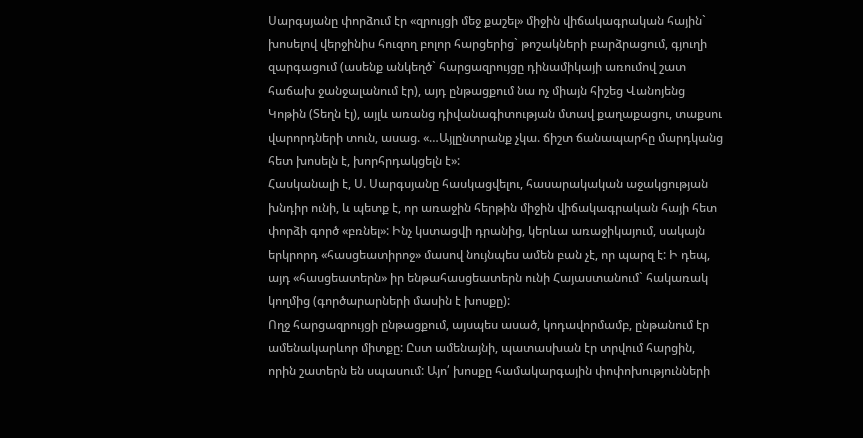Սարգսյանը փորձում էր «զրույցի մեջ քաշել» միջին վիճակագրական հային` խոսելով վերջինիս հուզող բոլոր հարցերից` թոշակների բարձրացում, գյուղի զարգացում (ասենք անկեղծ` հարցազրույցը դինամիկայի առումով շատ հաճախ ջանջալանում էր), այդ ընթացքում նա ոչ միայն հիշեց Վանոյենց Կոթին (Տեղն էլ), այլև առանց դիվանագիտության մտավ քաղաքացու, տաքսու վարորդների տուն, ասաց. «…Այլընտրանք չկա. ճիշտ ճանապարհը մարդկանց հետ խոսելն է, խորհրդակցելն է»:
Հասկանալի է, Ս. Սարգսյանը հասկացվելու, հասարակական աջակցության խնդիր ունի, և պետք է, որ առաջին հերթին միջին վիճակագրական հայի հետ փորձի գործ «բռնել»: Ինչ կստացվի դրանից, կերևա առաջիկայում, սակայն երկրորդ «հասցեատիրոջ» մասով նույնպես ամեն բան չէ, որ պարզ է: Ի դեպ, այդ «հասցեատերն» իր ենթահասցեատերն ունի Հայաստանում` հակառակ կողմից (գործարարների մասին է խոսքը):
Ողջ հարցազրույցի ընթացքում, այսպես ասած, կոդավորմամբ, ընթանում էր ամենակարևոր միտքը: Ըստ ամենայնի, պատասխան էր տրվում հարցին, որին շատերն են սպասում: Այո՛ խոսքը համակարգային փոփոխությունների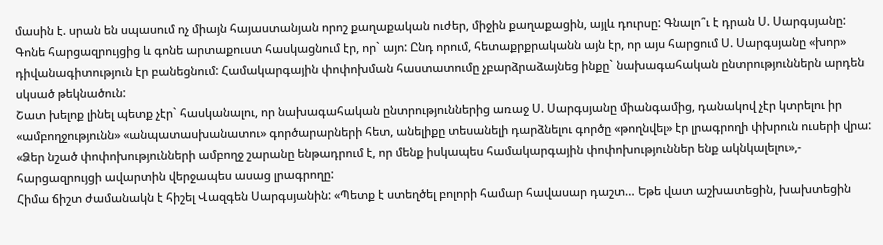մասին է. սրան են սպասում ոչ միայն հայաստանյան որոշ քաղաքական ուժեր, միջին քաղաքացին, այլև դուրսը: Գնալո՞ւ է դրան Ս. Սարգսյանը: Գոնե հարցազրույցից և գոնե արտաքուստ հասկացնում էր, որ` այո: Ընդ որում, հետաքրքրականն այն էր, որ այս հարցում Ս. Սարգսյանը «խոր» դիվանագիտություն էր բանեցնում: Համակարգային փոփոխման հաստատումը չբարձրաձայնեց ինքը` նախագահական ընտրություններն արդեն սկսած թեկնածուն:
Շատ խելոք լինել պետք չէր` հասկանալու, որ նախագահական ընտրություններից առաջ Ս. Սարգսյանը միանգամից, դանակով չէր կտրելու իր «ամբողջությունն» «անպատասխանատու» գործարարների հետ, անելիքը տեսանելի դարձնելու գործը «թողնվել» էր լրագրողի փխրուն ուսերի վրա: «Ձեր նշած փոփոխությունների ամբողջ շարանը ենթադրում է, որ մենք իսկապես համակարգային փոփոխություններ ենք ակնկալելու»,- հարցազրույցի ավարտին վերջապես ասաց լրագրողը:
Հիմա ճիշտ ժամանակն է հիշել Վազգեն Սարգսյանին: «Պետք է ստեղծել բոլորի համար հավասար դաշտ… Եթե վատ աշխատեցին, խախտեցին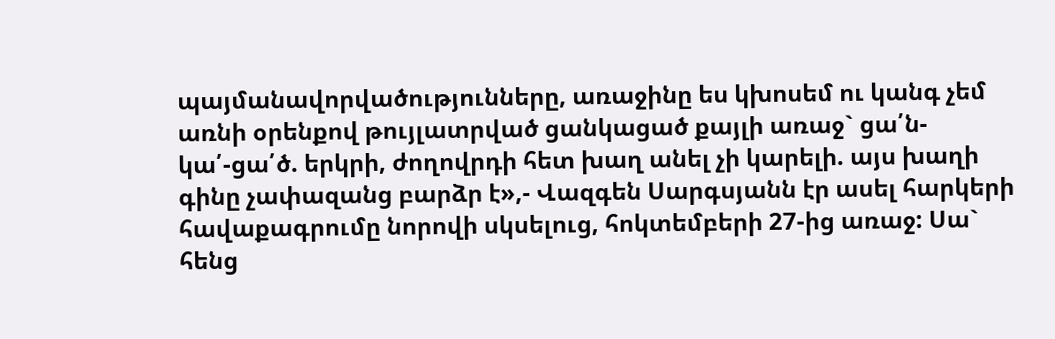պայմանավորվածությունները, առաջինը ես կխոսեմ ու կանգ չեմ առնի օրենքով թույլատրված ցանկացած քայլի առաջ` ցա՛ն-կա՛-ցա՛ծ. երկրի, ժողովրդի հետ խաղ անել չի կարելի. այս խաղի գինը չափազանց բարձր է»,- Վազգեն Սարգսյանն էր ասել հարկերի հավաքագրումը նորովի սկսելուց, հոկտեմբերի 27-ից առաջ: Սա` հենց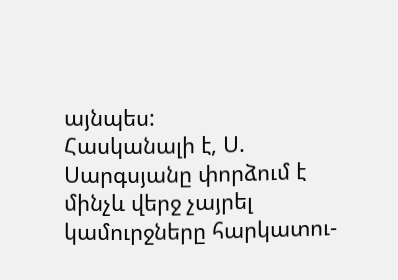այնպես:
Հասկանալի է, Ս. Սարգսյանը փորձում է մինչև վերջ չայրել կամուրջները հարկատու-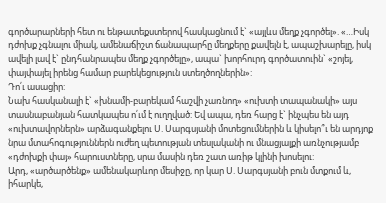գործարարների հետ ու ենթատեքստերով հասկացնում է` «այլևս մեղք չգործել». «…Իսկ դժոխք չգնալու միակ, ամենաճիշտ ճանապարհը մեղքերը քավելն է, ապաշխարելը, իսկ ավելի լավ է` ընդհանրապես մեղք չգործելը», ապա` խորհուրդ գործատուին` «շոյել, փայփայել իրենց համար բարեկեցություն ստեղծողներին»:
Դո՛ւ ասացիր:
Նախ հասկանալի է` «խնամի-բարեկամ հաշվի չառնող» «ուխտի տապանակի» այս տասնաբանյան հատկապես ո՛ւմ է ուղղված: Եվ ապա, դեռ հարց է` ինչպես են այդ «ուխտավորներն» արձագանքելու Ս. Սարգսյանի մոտեցումներին և կիսելո՞ւ են արդյոք նրա մտահոգություններն ուժեղ պետության տեսլականի ու մնացյալքի առնչությամբ «դժոխքի փայ» հարուստները, սրա մասին դեռ շատ առիթ կլինի խոսելու:
Արդ, «արծարծենք» ամենակարևոր մեսիջը, որ կար Ս. Սարգսյանի բուն մտքում և, իհարկե,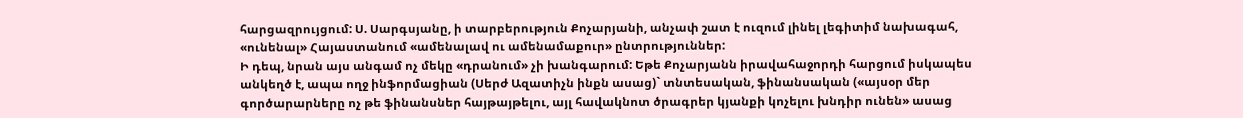հարցազրույցում: Ս. Սարգսյանը, ի տարբերություն Քոչարյանի, անչափ շատ է ուզում լինել լեգիտիմ նախագահ, «ունենալ» Հայաստանում «ամենալավ ու ամենամաքուր» ընտրություններ:
Ի դեպ, նրան այս անգամ ոչ մեկը «դրանում» չի խանգարում: Եթե Քոչարյանն իրավահաջորդի հարցում իսկապես անկեղծ է, ապա ողջ ինֆորմացիան (Սերժ Ազատիչն ինքն ասաց)` տնտեսական, ֆինանսական («այսօր մեր գործարարները ոչ թե ֆինանսներ հայթայթելու, այլ հավակնոտ ծրագրեր կյանքի կոչելու խնդիր ունեն» ասաց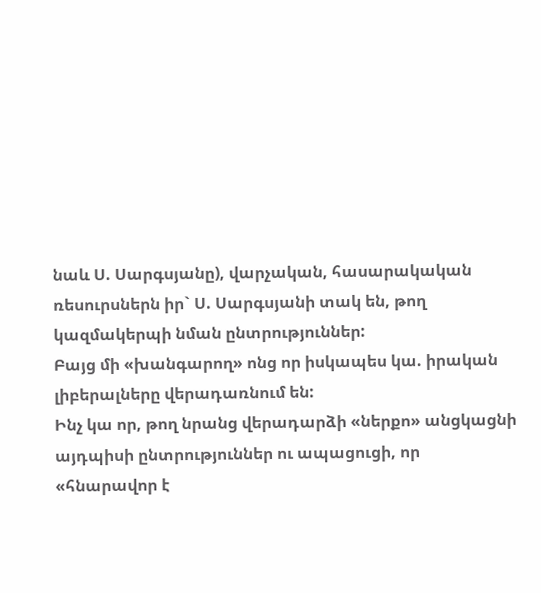նաև Ս. Սարգսյանը), վարչական, հասարակական ռեսուրսներն իր` Ս. Սարգսյանի տակ են, թող կազմակերպի նման ընտրություններ:
Բայց մի «խանգարող» ոնց որ իսկապես կա. իրական լիբերալները վերադառնում են:
Ինչ կա որ, թող նրանց վերադարձի «ներքո» անցկացնի այդպիսի ընտրություններ ու ապացուցի, որ «հնարավոր է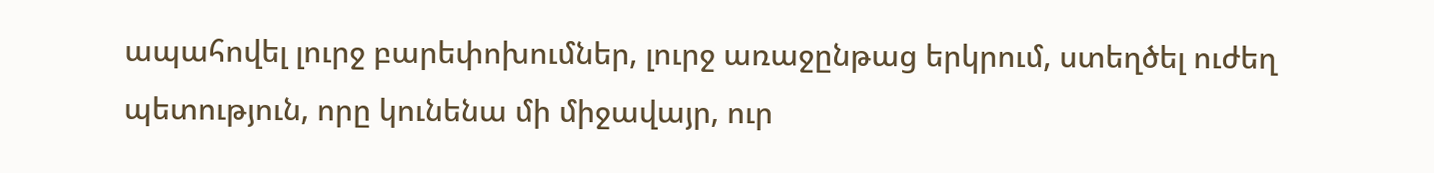ապահովել լուրջ բարեփոխումներ, լուրջ առաջընթաց երկրում, ստեղծել ուժեղ պետություն, որը կունենա մի միջավայր, ուր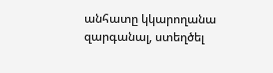անհատը կկարողանա զարգանալ, ստեղծել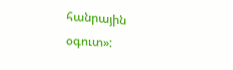հանրային օգուտ»: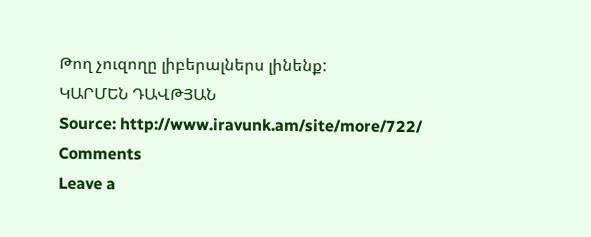Թող չուզողը լիբերալներս լինենք:
ԿԱՐՄԵՆ ԴԱՎԹՅԱՆ
Source: http://www.iravunk.am/site/more/722/
Comments
Leave a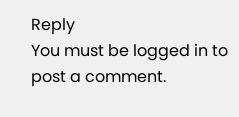Reply
You must be logged in to post a comment.